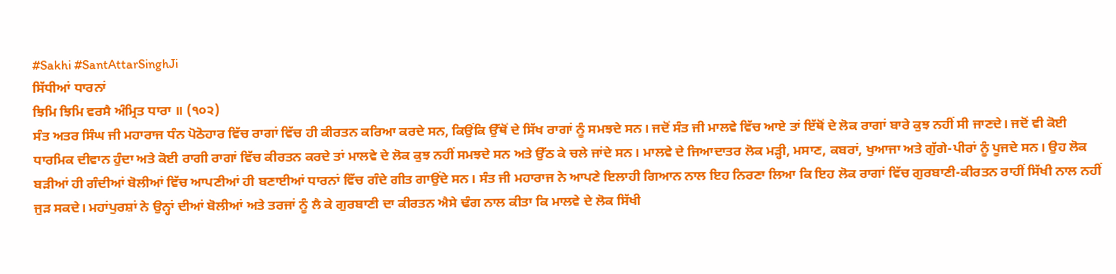#Sakhi #SantAttarSinghJi
ਸਿੱਧੀਆਂ ਧਾਰਨਾਂ
ਝਿਮਿ ਝਿਮਿ ਵਰਸੈ ਅੰਮ੍ਰਿਤ ਧਾਰਾ ॥ (੧੦੨)
ਸੰਤ ਅਤਰ ਸਿੰਘ ਜੀ ਮਹਾਰਾਜ ਧੰਨ ਪੋਠੋਹਾਰ ਵਿੱਚ ਰਾਗਾਂ ਵਿੱਚ ਹੀ ਕੀਰਤਨ ਕਰਿਆ ਕਰਦੇ ਸਨ, ਕਿਉਂਕਿ ਉੱਥੋਂ ਦੇ ਸਿੱਖ ਰਾਗਾਂ ਨੂੰ ਸਮਝਦੇ ਸਨ। ਜਦੋਂ ਸੰਤ ਜੀ ਮਾਲਵੇ ਵਿੱਚ ਆਏ ਤਾਂ ਇੱਥੋਂ ਦੇ ਲੋਕ ਰਾਗਾਂ ਬਾਰੇ ਕੁਝ ਨਹੀਂ ਸੀ ਜਾਣਦੇ। ਜਦੋਂ ਵੀ ਕੋਈ ਧਾਰਮਿਕ ਦੀਵਾਨ ਹੁੰਦਾ ਅਤੇ ਕੋਈ ਰਾਗੀ ਰਾਗਾਂ ਵਿੱਚ ਕੀਰਤਨ ਕਰਦੇ ਤਾਂ ਮਾਲਵੇ ਦੇ ਲੋਕ ਕੁਝ ਨਹੀਂ ਸਮਝਦੇ ਸਨ ਅਤੇ ਉੱਠ ਕੇ ਚਲੇ ਜਾਂਦੇ ਸਨ। ਮਾਲਵੇ ਦੇ ਜਿਆਦਾਤਰ ਲੋਕ ਮੜ੍ਹੀ, ਮਸਾਣ, ਕਬਰਾਂ, ਖੁਆਜਾ ਅਤੇ ਗੁੱਗੇ-ਪੀਰਾਂ ਨੂੰ ਪੂਜਦੇ ਸਨ। ਉਹ ਲੋਕ ਬੜੀਆਂ ਹੀ ਗੰਦੀਆਂ ਬੋਲੀਆਂ ਵਿੱਚ ਆਪਣੀਆਂ ਹੀ ਬਣਾਈਆਂ ਧਾਰਨਾਂ ਵਿੱਚ ਗੰਦੇ ਗੀਤ ਗਾਉਂਦੇ ਸਨ। ਸੰਤ ਜੀ ਮਹਾਰਾਜ ਨੇ ਆਪਣੇ ਇਲਾਹੀ ਗਿਆਨ ਨਾਲ ਇਹ ਨਿਰਣਾ ਲਿਆ ਕਿ ਇਹ ਲੋਕ ਰਾਗਾਂ ਵਿੱਚ ਗੁਰਬਾਣੀ-ਕੀਰਤਨ ਰਾਹੀਂ ਸਿੱਖੀ ਨਾਲ ਨਹੀਂ ਜੁੜ ਸਕਦੇ। ਮਹਾਂਪੁਰਸ਼ਾਂ ਨੇ ਉਨ੍ਹਾਂ ਦੀਆਂ ਬੋਲੀਆਂ ਅਤੇ ਤਰਜਾਂ ਨੂੰ ਲੈ ਕੇ ਗੁਰਬਾਣੀ ਦਾ ਕੀਰਤਨ ਐਸੇ ਢੰਗ ਨਾਲ ਕੀਤਾ ਕਿ ਮਾਲਵੇ ਦੇ ਲੋਕ ਸਿੱਖੀ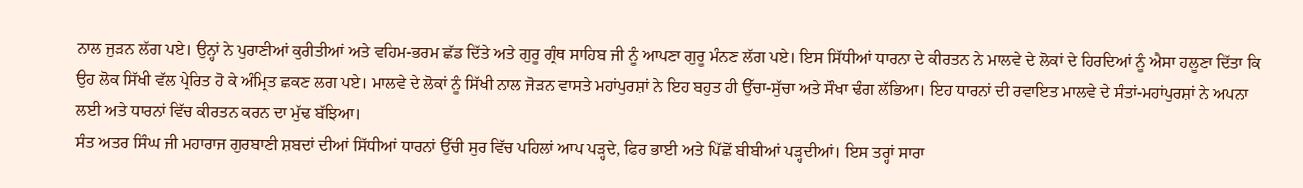ਨਾਲ ਜੁੜਨ ਲੱਗ ਪਏ। ਉਨ੍ਹਾਂ ਨੇ ਪੁਰਾਣੀਆਂ ਕੁਰੀਤੀਆਂ ਅਤੇ ਵਹਿਮ-ਭਰਮ ਛੱਡ ਦਿੱਤੇ ਅਤੇ ਗੁਰੂ ਗ੍ਰੰਥ ਸਾਹਿਬ ਜੀ ਨੂੰ ਆਪਣਾ ਗੁਰੂ ਮੰਨਣ ਲੱਗ ਪਏ। ਇਸ ਸਿੱਧੀਆਂ ਧਾਰਨਾ ਦੇ ਕੀਰਤਨ ਨੇ ਮਾਲਵੇ ਦੇ ਲੋਕਾਂ ਦੇ ਹਿਰਦਿਆਂ ਨੂੰ ਐਸਾ ਹਲੂਣਾ ਦਿੱਤਾ ਕਿ ਉਹ ਲੋਕ ਸਿੱਖੀ ਵੱਲ ਪ੍ਰੇਰਿਤ ਹੋ ਕੇ ਅੰਮ੍ਰਿਤ ਛਕਣ ਲਗ ਪਏ। ਮਾਲਵੇ ਦੇ ਲੋਕਾਂ ਨੂੰ ਸਿੱਖੀ ਨਾਲ ਜੋੜਨ ਵਾਸਤੇ ਮਹਾਂਪੁਰਸ਼ਾਂ ਨੇ ਇਹ ਬਹੁਤ ਹੀ ਉੱਚਾ-ਸੁੱਚਾ ਅਤੇ ਸੌਖਾ ਢੰਗ ਲੱਭਿਆ। ਇਹ ਧਾਰਨਾਂ ਦੀ ਰਵਾਇਤ ਮਾਲਵੇ ਦੇ ਸੰਤਾਂ-ਮਹਾਂਪੁਰਸ਼ਾਂ ਨੇ ਅਪਨਾ ਲਈ ਅਤੇ ਧਾਰਨਾਂ ਵਿੱਚ ਕੀਰਤਨ ਕਰਨ ਦਾ ਮੁੱਢ ਬੱਝਿਆ।
ਸੰਤ ਅਤਰ ਸਿੰਘ ਜੀ ਮਹਾਰਾਜ ਗੁਰਬਾਣੀ ਸ਼ਬਦਾਂ ਦੀਆਂ ਸਿੱਧੀਆਂ ਧਾਰਨਾਂ ਉੱਚੀ ਸੁਰ ਵਿੱਚ ਪਹਿਲਾਂ ਆਪ ਪੜ੍ਹਦੇ, ਫਿਰ ਭਾਈ ਅਤੇ ਪਿੱਛੋਂ ਬੀਬੀਆਂ ਪੜ੍ਹਦੀਆਂ। ਇਸ ਤਰ੍ਹਾਂ ਸਾਰਾ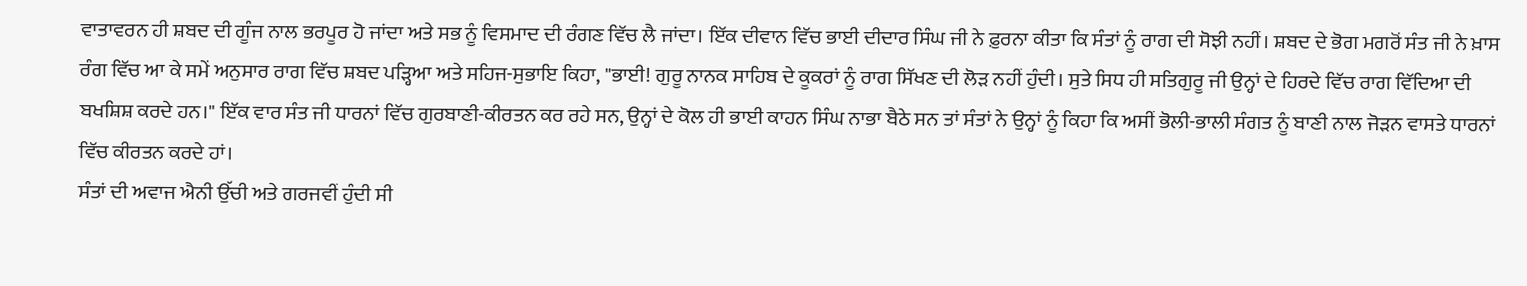ਵਾਤਾਵਰਨ ਹੀ ਸ਼ਬਦ ਦੀ ਗੂੰਜ ਨਾਲ ਭਰਪੂਰ ਹੋ ਜਾਂਦਾ ਅਤੇ ਸਭ ਨੂੰ ਵਿਸਮਾਦ ਦੀ ਰੰਗਣ ਵਿੱਚ ਲੈ ਜਾਂਦਾ। ਇੱਕ ਦੀਵਾਨ ਵਿੱਚ ਭਾਈ ਦੀਦਾਰ ਸਿੰਘ ਜੀ ਨੇ ਫ਼ੁਰਨਾ ਕੀਤਾ ਕਿ ਸੰਤਾਂ ਨੂੰ ਰਾਗ ਦੀ ਸੋਝੀ ਨਹੀਂ। ਸ਼ਬਦ ਦੇ ਭੋਗ ਮਗਰੋਂ ਸੰਤ ਜੀ ਨੇ ਖ਼ਾਸ ਰੰਗ ਵਿੱਚ ਆ ਕੇ ਸਮੇਂ ਅਨੁਸਾਰ ਰਾਗ ਵਿੱਚ ਸ਼ਬਦ ਪੜ੍ਹਿਆ ਅਤੇ ਸਹਿਜ-ਸੁਭਾਇ ਕਿਹਾ, "ਭਾਈ! ਗੁਰੂ ਨਾਨਕ ਸਾਹਿਬ ਦੇ ਕੂਕਰਾਂ ਨੂੰ ਰਾਗ ਸਿੱਖਣ ਦੀ ਲੋੜ ਨਹੀਂ ਹੁੰਦੀ। ਸੁਤੇ ਸਿਧ ਹੀ ਸਤਿਗੁਰੂ ਜੀ ਉਨ੍ਹਾਂ ਦੇ ਹਿਰਦੇ ਵਿੱਚ ਰਾਗ ਵਿੱਦਿਆ ਦੀ ਬਖਸ਼ਿਸ਼ ਕਰਦੇ ਹਨ।" ਇੱਕ ਵਾਰ ਸੰਤ ਜੀ ਧਾਰਨਾਂ ਵਿੱਚ ਗੁਰਬਾਣੀ-ਕੀਰਤਨ ਕਰ ਰਹੇ ਸਨ, ਉਨ੍ਹਾਂ ਦੇ ਕੋਲ ਹੀ ਭਾਈ ਕਾਹਨ ਸਿੰਘ ਨਾਭਾ ਬੈਠੇ ਸਨ ਤਾਂ ਸੰਤਾਂ ਨੇ ਉਨ੍ਹਾਂ ਨੂੰ ਕਿਹਾ ਕਿ ਅਸੀਂ ਭੋਲੀ-ਭਾਲੀ ਸੰਗਤ ਨੂੰ ਬਾਣੀ ਨਾਲ ਜੋੜਨ ਵਾਸਤੇ ਧਾਰਨਾਂ ਵਿੱਚ ਕੀਰਤਨ ਕਰਦੇ ਹਾਂ।
ਸੰਤਾਂ ਦੀ ਅਵਾਜ ਐਨੀ ਉੱਚੀ ਅਤੇ ਗਰਜਵੀਂ ਹੁੰਦੀ ਸੀ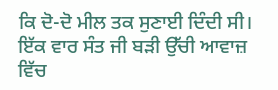ਕਿ ਦੋ-ਦੋ ਮੀਲ ਤਕ ਸੁਣਾਈ ਦਿੰਦੀ ਸੀ। ਇੱਕ ਵਾਰ ਸੰਤ ਜੀ ਬੜੀ ਉੱਚੀ ਆਵਾਜ਼ ਵਿੱਚ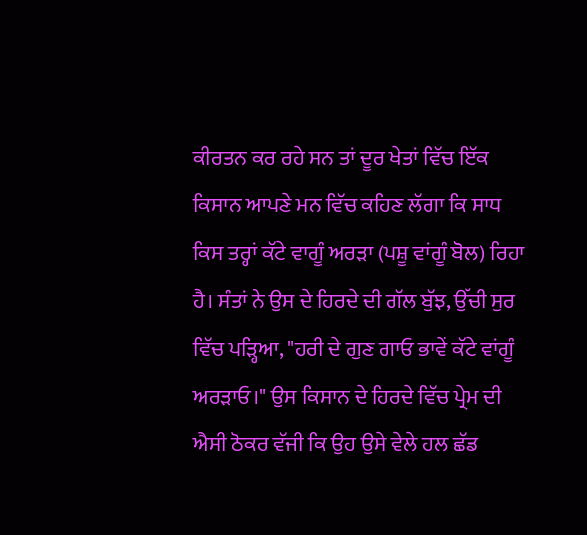ਕੀਰਤਨ ਕਰ ਰਹੇ ਸਨ ਤਾਂ ਦੂਰ ਖੇਤਾਂ ਵਿੱਚ ਇੱਕ ਕਿਸਾਨ ਆਪਣੇ ਮਨ ਵਿੱਚ ਕਹਿਣ ਲੱਗਾ ਕਿ ਸਾਧ ਕਿਸ ਤਰ੍ਹਾਂ ਕੱਟੇ ਵਾਗੂੰ ਅਰੜਾ (ਪਸ਼ੂ ਵਾਂਗੂੰ ਬੋਲ) ਰਿਹਾ ਹੈ। ਸੰਤਾਂ ਨੇ ਉਸ ਦੇ ਹਿਰਦੇ ਦੀ ਗੱਲ ਬੁੱਝ, ਉੱਚੀ ਸੁਰ ਵਿੱਚ ਪੜ੍ਹਿਆ, "ਹਰੀ ਦੇ ਗੁਣ ਗਾਓ ਭਾਵੇਂ ਕੱਟੇ ਵਾਂਗੂੰ ਅਰੜਾਓ।" ਉਸ ਕਿਸਾਨ ਦੇ ਹਿਰਦੇ ਵਿੱਚ ਪ੍ਰੇਮ ਦੀ ਐਸੀ ਠੋਕਰ ਵੱਜੀ ਕਿ ਉਹ ਉਸੇ ਵੇਲੇ ਹਲ ਛੱਡ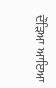ਦੌੜਿਆ ਆਇਆ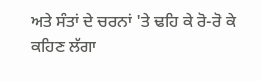ਅਤੇ ਸੰਤਾਂ ਦੇ ਚਰਨਾਂ 'ਤੇ ਢਹਿ ਕੇ ਰੋ-ਰੋ ਕੇ ਕਹਿਣ ਲੱਗਾ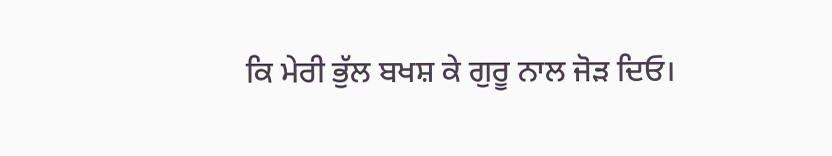ਕਿ ਮੇਰੀ ਭੁੱਲ ਬਖਸ਼ ਕੇ ਗੁਰੂ ਨਾਲ ਜੋੜ ਦਿਓ।